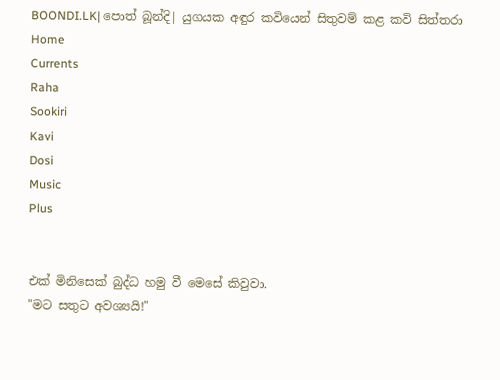BOONDI.LK| පොත් බූන්දි| යුගයක අඳුර කවියෙන් සිතුවම් කළ කවි සිත්තරා
Home
Currents
Raha
Sookiri
Kavi
Dosi
Music
Plus


එක් මිනිසෙක් බුද්ධ හමු වී මෙසේ කිවුවා.
"මට සතුට අවශ්‍යයි!"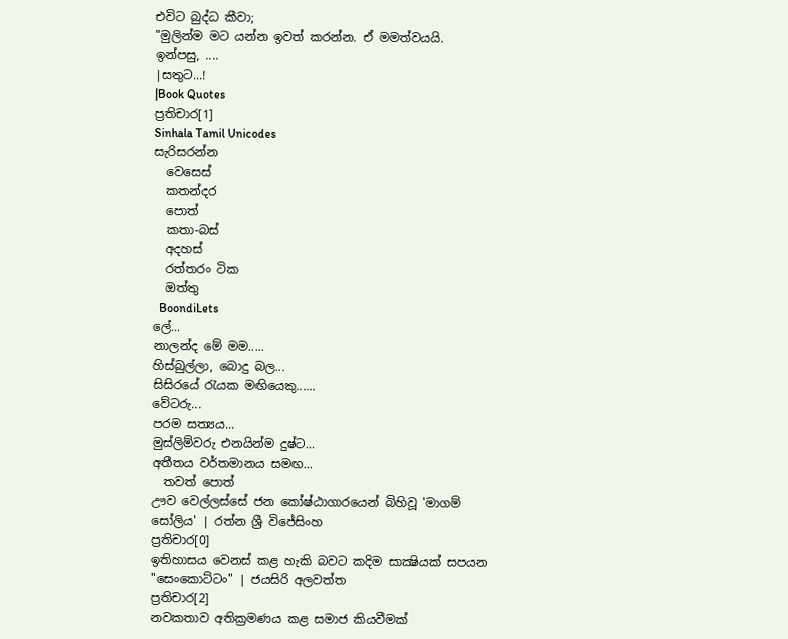එවිට බුද්ධ කීවා;
"මුලින්ම මට යන්න ඉවත් කරන්න. ඒ මමත්වයයි.
ඉන්පසු, ....
|සතුට...!
|Book Quotes
ප්‍රතිචාර[1]
Sinhala Tamil Unicodes
සැරිසරන්න
  වෙසෙස්
  කතන්දර
  පොත්
  කතා-බස්
  අදහස්
  රත්තරං ටික
  ඔත්තු
  BoondiLets
ලේ...
නාලන්ද මේ මම.....
හිස්බුල්ලා, බොදු බල...
සිසිරයේ රැයක මඟියෙකු......
වේටරු...
පරම සත්‍යය...
මුස්ලිම්වරු එනයින්ම දුෂ්ට...
අතීතය වර්තමානය සමඟ...
  තවත් පොත්
ඌව වෙල්ලස්සේ ජන කෝෂ්ඨාගාරයෙන් බිහිවූ 'මාගම් සෝලිය' | රත්න ශ්‍රී විජේසිංහ
ප්‍රතිචාර[0]
ඉතිහාසය වෙනස් කළ හැකි බවට කදිම සාක්‍ෂියක් සපයන "සෙංකොට්ටං" | ජයසිරි අලවත්ත
ප්‍රතිචාර[2]
නවකතාව අතික්‍රමණය කළ සමාජ කියවීමක්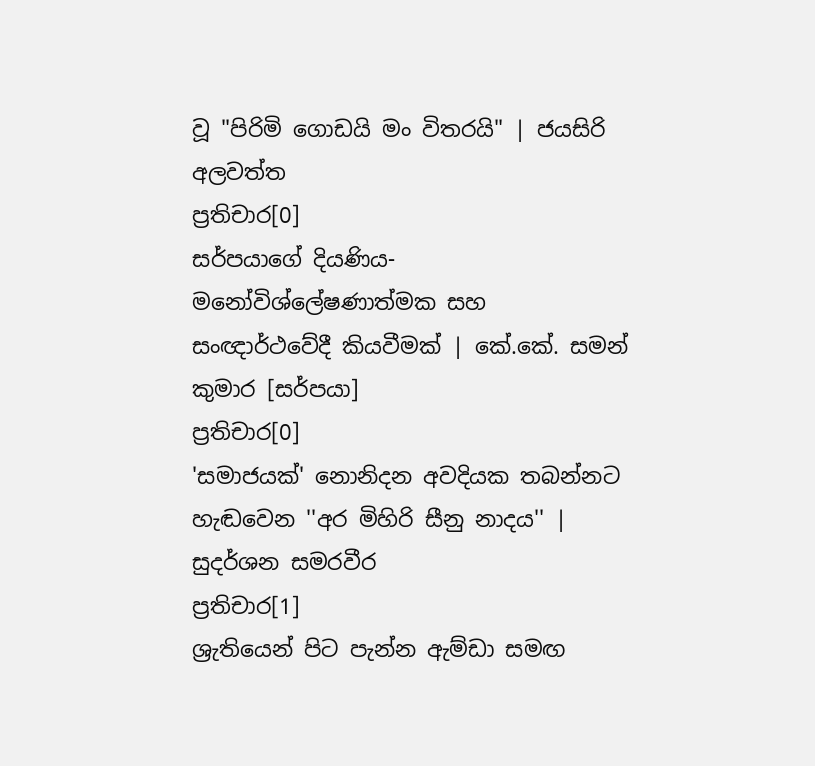වූ "පිරිමි ගොඩයි මං විතරයි" | ජයසිරි අලවත්ත
ප්‍රතිචාර[0]
සර්පයාගේ දියණිය- මනෝවිශ්ලේෂණාත්මක සහ සංඥාර්ථවේදී කියවීමක් | කේ.කේ. සමන් කුමාර [සර්පයා]
ප්‍රතිචාර[0]
'සමාජයක්' නොනිදන අවදියක තබන්නට හැඬවෙන ''අර මිහිරි සීනු නාදය'' | සුදර්ශන සමරවීර
ප්‍රතිචාර[1]
ශ්‍රැතියෙන් පිට පැන්න ඇම්ඩා සමඟ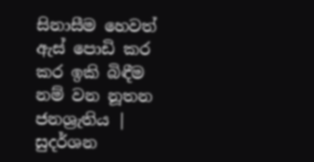සිනාසීම හෙවත් ඇස් පොඩි කර කර ඉකි බිඳීම නම් වන නූතන ජනශ්‍රැතිය | සුදර්ශන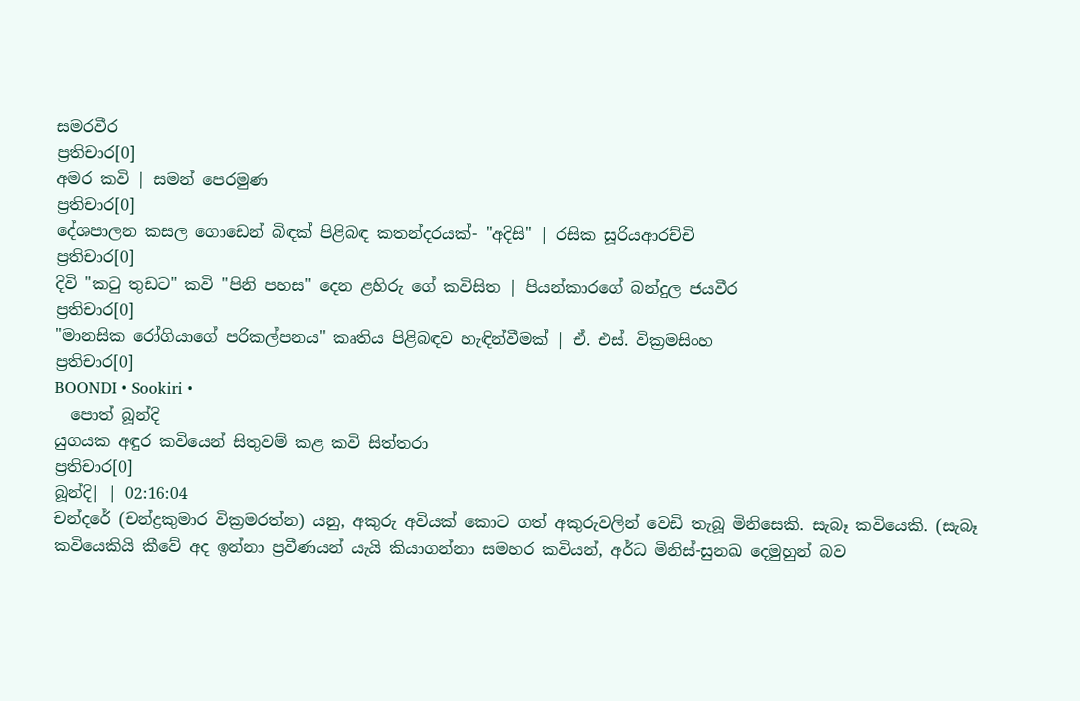සමරවීර
ප්‍රතිචාර[0]
අමර කවි | සමන් පෙරමුණ
ප්‍රතිචාර[0]
දේශපාලන කසල ගොඩෙන් බිඳක් පිළිබඳ කතන්දරයක්- "අදිසි" | රසික සූරියආරච්චි
ප්‍රතිචාර[0]
දිවි "කටු තුඩට" කවි "පිනි පහස" දෙන ළහිරු ගේ කවිසිත | පියන්කාරගේ බන්දුල ජයවීර
ප්‍රතිචාර[0]
"මානසික රෝගියාගේ පරිකල්පනය" කෘතිය පිළිබඳව හැඳින්වීමක් | ඒ. එස්. වික්‍රමසිංහ
ප්‍රතිචාර[0]
BOONDI • Sookiri •
  පොත් බූන්දි
යුගයක අඳුර කවියෙන් සිතුවම් කළ කවි සිත්තරා
ප්‍රතිචාර[0]
බූන්දි| | 02:16:04
චන්දරේ (චන්ද්‍රකුමාර වික්‍රමරත්න) යනු, අකුරු අවියක් කොට ගත් අකුරුවලින් වෙඩි තැබූ මිනිසෙකි. සැබෑ කවියෙකි. (සැබෑ කවියෙකියි කීවේ අද ඉන්නා ප්‍රවීණයන් යැයි කියාගන්නා සමහර කවියන්, අර්ධ මිනිස්-සුනඛ දෙමුහුන් බව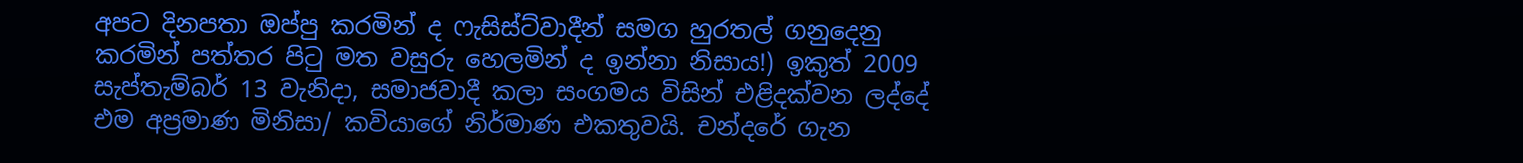අපට දිනපතා ඔප්පු කරමින් ද ෆැසිස්ට්වාදීන් සමග හුරතල් ගනුදෙනු කරමින් පත්තර පිටු මත වසුරු හෙලමින් ද ඉන්නා නිසාය!) ඉකුත් 2009 සැප්තැම්බර් 13 වැනිදා, සමාජවාදී කලා සංගමය විසින් එළිදක්වන ලද්දේ එම අප්‍රමාණ මිනිසා/ කවියාගේ නිර්මාණ එකතුවයි. චන්දරේ ගැන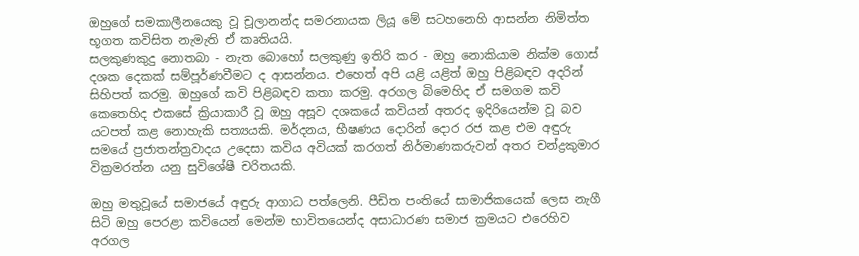ඔහුගේ සමකාලීනයෙකු වූ චූලානන්ද සමරනායක ලියූ මේ සටහනෙහි ආසන්න නිමිත්ත භූගත කවිසිත නැමැති ඒ කෘතියයි.
සලකුණකුදු නොතබා - නැත බොහෝ සලකුණු ඉතිරි කර - ඔහු නොකියාම නික්ම ගොස් දශක දෙකක් සම්පූර්ණවීමට ද ආසන්නය. එහෙත් අපි යළි යළිත් ඔහු පිළිබඳව අදරින් සිහිපත් කරමු. ඔහුගේ කවි පිළිබඳව කතා කරමු. අරගල බිමෙහිද ඒ සමගම කවි කෙතෙහිද එකසේ ක්‍රියාකාරී වූ ඔහු අසූව දශකයේ කවියන් අතරද ඉදිරියෙන්ම වූ බව යටපත් කළ නොහැකි සත්‍යයකි. මර්දනය, භීෂණය දොරින් දොර රජ කළ එම අඳුරු සමයේ ප්‍රජාතන්ත්‍රවාදය උදෙසා කවිය අවියක් කරගත් නිර්මාණකරුවන් අතර චන්ද්‍රකුමාර වික්‍රමරත්න යනු සුවිශේෂී චරිතයකි.

ඔහු මතුවූයේ සමාජයේ අඳුරු ආගාධ පත්ලෙනි. පීඩිත පංතියේ සාමාජිකයෙක් ලෙස නැගී සිටි ඔහු පෙරළා කවියෙන් මෙන්ම භාවිතයෙන්ද අසාධාරණ සමාජ ක්‍රමයට එරෙහිව අරගල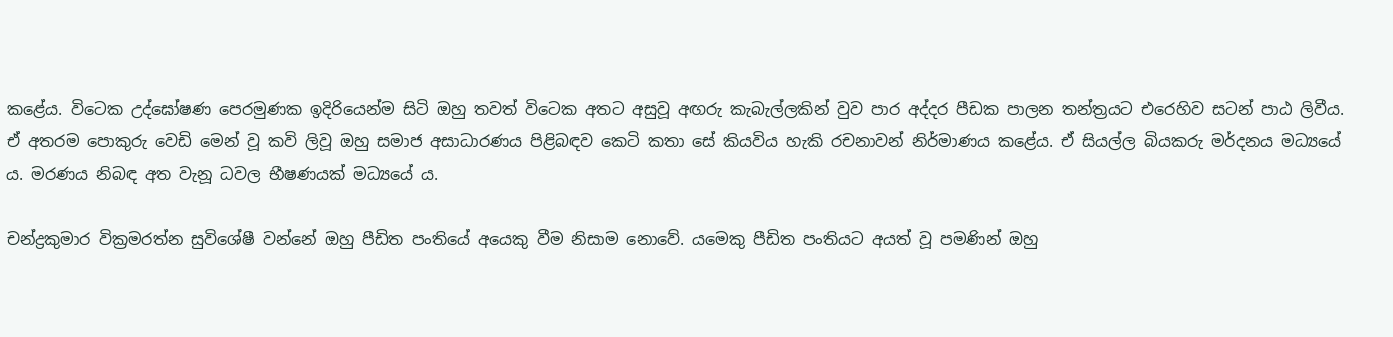කළේය. විටෙක උද්ඝෝෂණ පෙරමුණක ඉදිරියෙන්ම සිටි ඔහු තවත් විටෙක අතට අසුවූ අඟරු කැබැල්ලකින් වුව පාර අද්දර පීඩක පාලන තන්ත්‍රයට එරෙහිව සටන් පාඨ ලිවීය. ඒ අතරම පොකුරු වෙඩි මෙන් වූ කවි ලිවූ ඔහු සමාජ අසාධාරණය පිළිබඳව කෙටි කතා සේ කියවිය හැකි රචනාවන් නිර්මාණය කළේය. ඒ සියල්ල බියකරු මර්දනය මධ්‍යයේ ය. මරණය නිබඳ අත වැනූ ධවල භීෂණයක් මධ්‍යයේ ය.

චන්ද්‍රකුමාර වික්‍රමරත්න සුවිශේෂී වන්නේ ඔහු පීඩිත පංතියේ අයෙකු වීම නිසාම නොවේ. යමෙකු පීඩිත පංතියට අයත් වූ පමණින් ඔහු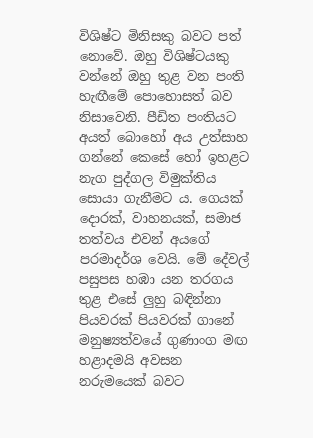විශිෂ්ට මිනිසකු බවට පත් නොවේ. ඔහු විශිෂ්ටයකු වන්නේ ඔහු තුළ වන පංති හැඟීමේ පොහොසත් බව නිසාවෙනි. පීඩිත පංතියට අයත් බොහෝ අය උත්සාහ ගන්නේ කෙසේ හෝ ඉහළට නැග පුද්ගල විමුක්තිය සොයා ගැනීමට ය. ගෙයක් දොරක්, වාහනයක්, සමාජ තත්වය එවන් අයගේ පරමාදර්ශ වෙයි. මේ දේවල් පසුපස හඹා යන තරගය තුළ එසේ ලුහු බඳින්නා පියවරක් පියවරක් ගානේ මනුෂ්‍යත්වයේ ගුණාංග මඟ හළාදමයි අවසන නරුමයෙක් බවට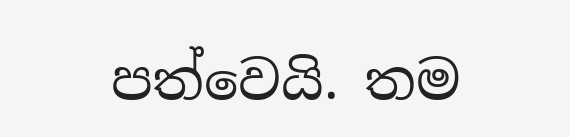පත්වෙයි. තම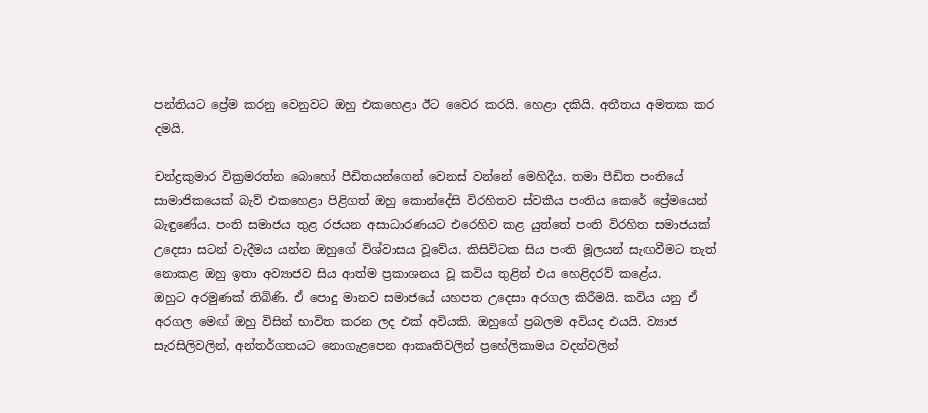පන්තියට ප්‍රේම කරනු වෙනුවට ඔහු එකහෙළා ඊට වෛර කරයි. හෙළා දකියි. අතීතය අමතක කර දමයි.

චන්ද්‍රකුමාර වික්‍රමරත්න බොහෝ පීඩිතයන්ගෙන් වෙනස් වන්නේ මෙහිදීය. තමා පීඩිත පංතියේ සාමාජිකයෙක් බැව් එකහෙළා පිළිගත් ඔහු කොන්දේසි විරහිතව ස්වකීය පංතිය කෙරේ ප්‍රේමයෙන් බැඳුණේය. පංති සමාජය තුළ රජයන අසාධාරණයට එරෙහිව කළ යුත්තේ පංති විරහිත සමාජයක් උදෙසා සටන් වැදීමය යන්න ඔහුගේ විශ්වාසය වූවේය. කිසිවිටක සිය පංති මූලයන් සැඟවීමට තැත් නොකළ ඔහු ඉතා අව්‍යාජව සිය ආත්ම ප්‍රකාශනය වූ කවිය තුළින් එය හෙළිදරව් කළේය.
ඔහුට අරමුණක් තිබිණි. ඒ පොදු මානව සමාජයේ යහපත උදෙසා අරගල කිරීමයි. කවිය යනු ඒ අරගල මෙඟ් ඔහු විසින් භාවිත කරන ලද එක් අවියකි. ඔහුගේ ප්‍රබලම අවියද එයයි. ව්‍යාජ සැරසිලිවලින්, අන්තර්ගතයට නොගැළපෙන ආකෘතිවලින් ප්‍රහේලිකාමය වදන්වලින්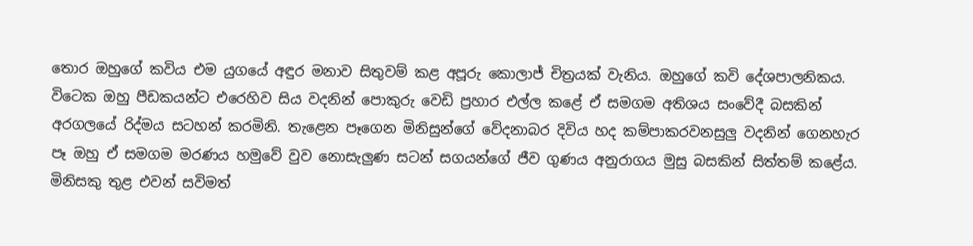තොර ඔහුගේ කවිය එම යුගයේ අඳුර මනාව සිතුවම් කළ අපූරු කොලාජ් චිත්‍රයක් වැනිය. ඔහුගේ කවි දේශපාලනිකය. විටෙක ඔහු පීඩකයන්ට එරෙහිව සිය වදනින් පොකුරු වෙඩි ප්‍රහාර එල්ල කළේ ඒ සමගම අතිශය සංවේදී බසකින් අරගලයේ රිද්මය සටහන් කරමිනි. තැළෙන පෑගෙන මිනිසුන්ගේ වේදනාබර දිවිය හද කම්පාකරවනසුලු වදනින් ගෙනහැර පෑ ඔහු ඒ සමගම මරණය හමුවේ වුව නොසැලුණ සටන් සගයන්ගේ ජීව ගුණය අනුරාගය මුසු බසකින් සිත්තම් කළේය. මිනිසකු තුළ එවන් සවිමත්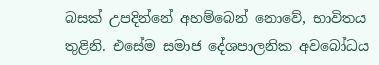බසක් උපදින්නේ අහම්බෙන් නොවේ, භාවිතය තුළිනි. එසේම සමාජ දේශපාලනික අවබෝධය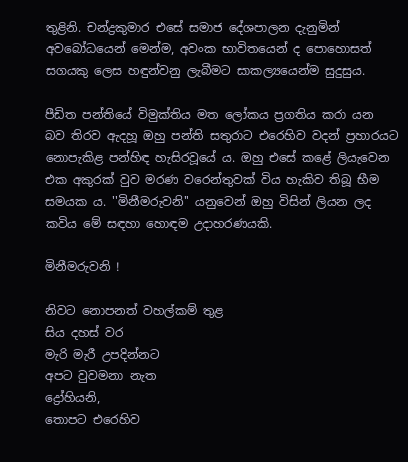තුළිනි. චන්ද්‍රකුමාර එසේ සමාජ දේශපාලන දැනුමින් අවබෝධයෙන් මෙන්ම, අවංක භාවිතයෙන් ද පොහොසත් සගයකු ලෙස හඳුන්වනු ලැබීමට සාකල්‍යයෙන්ම සුදුසුය.

පීඩිත පන්තියේ විමුක්තිය මත ලෝකය ප්‍රගතිය කරා යන බව තිරව ඇදහූ ඔහු පන්ති සතුරාට එරෙහිව වදන් ප්‍රහාරයට නොපැකිළ පන්හිඳ හැසිරවූයේ ය. ඔහු එසේ කළේ ලියැවෙන එක අකුරක් වුව මරණ වරෙන්තුවක් විය හැකිව තිබූ භීම සමයක ය. ''මිනීමරුවනි'' යනුවෙන් ඔහු විසින් ලියන ලද කවිය මේ සඳහා හොඳම උදාහරණයකි.

මිනීමරුවනි !

නිවට නොපනත් වහල්කම් තුළ
සිය දහස් වර
මැරි මැරී උපදින්නට
අපට වුවමනා නැත
ද්‍රෝහියනි,
තොපට එරෙහිව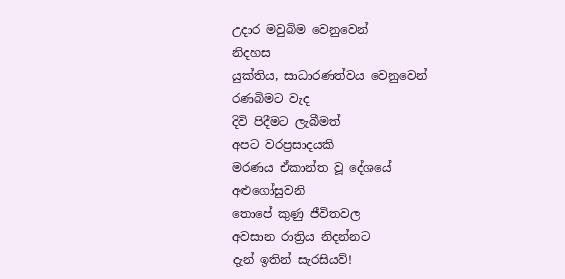උදාර මවුබිම වෙනුවෙන්
නිදහස
යුක්තිය, සාධාරණත්වය වෙනුවෙන්
රණබිමට වැද
දිවි පිදීමට ලැබීමත්
අපට වරප්‍රසාදයකි
මරණය ඒකාන්ත වූ දේශයේ
අළුගෝසුවනි
තොපේ කුණු ජීවිතවල
අවසාන රාත්‍රිය නිදන්නට
දැන් ඉතින් සැරසියව්!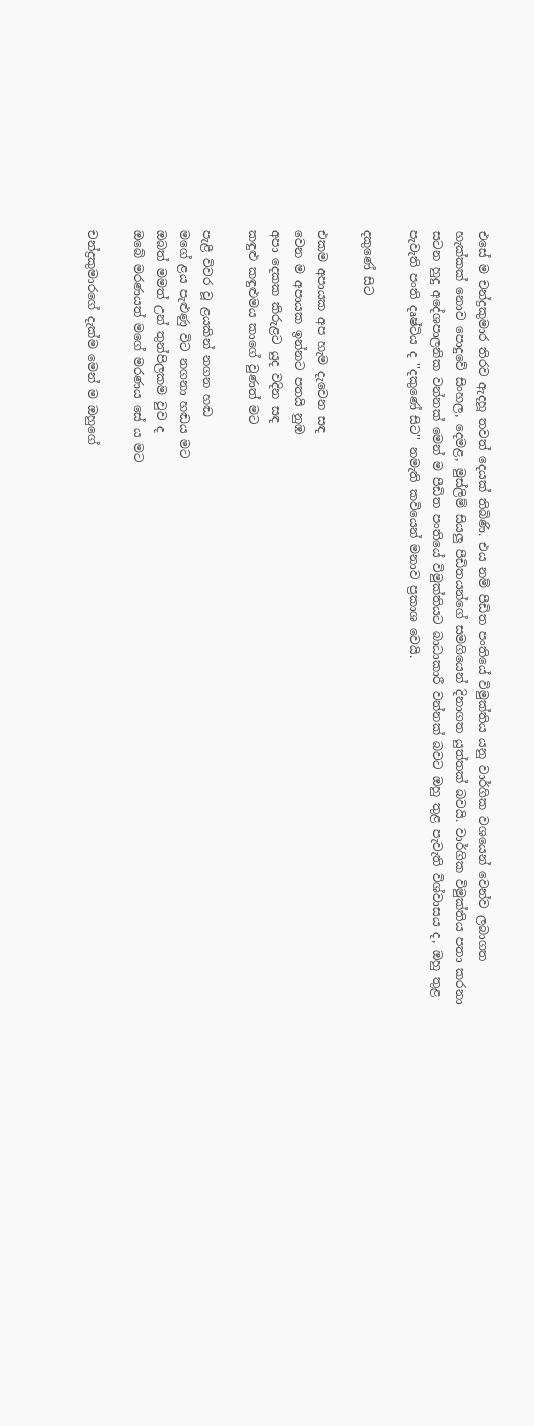එසේ ම චන්ද්‍රකුමාර තිරව ඇදහූ තවත් දෙයක් තිබිණි. එය නම් පීඩිත පංතියේ විමුක්තිය යනු වාර්ගික වශයෙන් වෙන්ව ලබාගත හැක්කක් නොව පොදුවේ සිංහල, දෙමළ, මුස්ලිම් සියලු පීඩිතයන්ගේ සමගියෙන් දිනාගත යුත්තක් බවයි. වාර්ගික විමුක්තිය පතා කරනා සටන හුදු අදේශපාලනික වන්නක් මෙන් ම පීඩිත පංතියේ විමුක්තියට බාධාකාරී වන්නක් බවට ඔහු තුළ පැවැති විශ්වාසය ද, ඔහු තුළ පැවැති පංති දෘෂ්ටිය ද ''දකුණේ සිට'' නමැති කවියෙන් මනාව ප්‍රකාශ වෙයි.

දකුණේ සිට

එකම අපායක අප හැම දැවෙන සඳ
වෙන ම අපායක ඉන්නට පතයි නුඹ
අපා දෙකක කිරුළට යුද වදින සඳ
කඳුළු කඳුළුමය කාගේ වුණත් මට

පැළී විවර වූ ළයකින් නගන හඬ
මගේ ළය පැළුණු විට නගනා හඬය මට
ඔබත් මමත් උන් තුන්පිලකම වුව ද
ඔබේ මරණයත් මගේ මරණය සේ ය මට

චන්ද්‍රකුමාරගේ දැක්ම මෙන් ම ඔහුගේ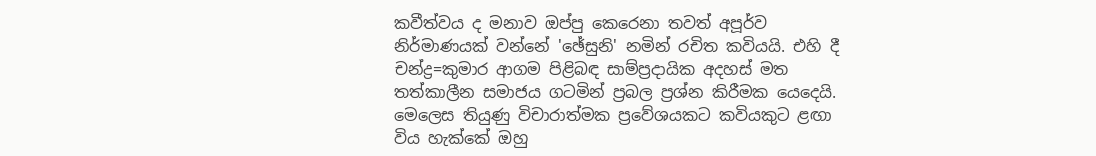කවීත්වය ද මනාව ඔප්පු කෙරෙනා තවත් අපූර්ව නිර්මාණයක් වන්නේ 'ඡේසුනි' නමින් රචිත කවියයි. එහි දී චන්ද්‍ර=කුමාර ආගම පිළිබඳ සාම්ප්‍රදායික අදහස් මත තත්කාලීන සමාජය ගටමින් ප්‍රබල ප්‍රශ්න කිරීමක යෙදෙයි. මෙලෙස තියුණු විචාරාත්මක ප්‍රවේශයකට කවියකුට ළඟා විය හැක්කේ ඔහු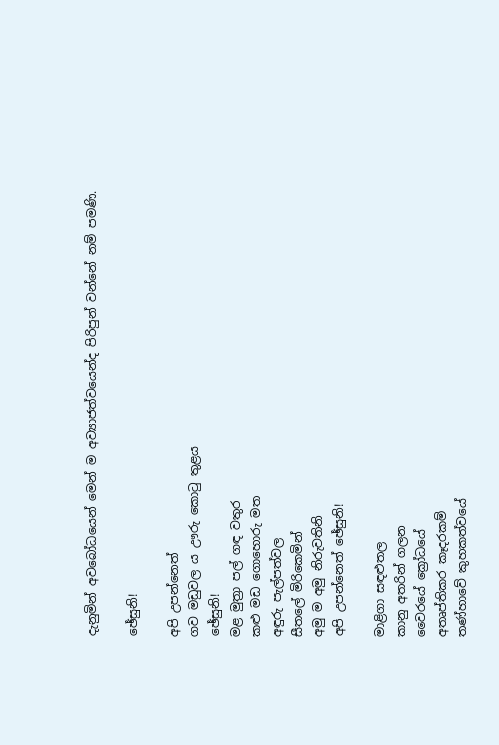දැනුමින් අවබෝධයෙන් මෙන් ම අව්‍යාජත්වයෙන්ද පිරිපුන් වන්නේ නම් පමණි.

ඡේසුනි!

අපි උපන්නෙත්
ගව මඩුවල ය ඌරු කොටු තුළය
ඡේසුනි!
මළ මුත්‍රා පල් ගඳ වතුර
කළු මඩ ගොහොරු මත
අඳුරු පැල්පත්වල
සීතලේ මිරිකෙමින්
අමු ම අමු නිරුවතිනි
අපි උපන්නෙත් ඡේසුනි!

මාළිගා සඳළුතල
කානු අතරින් ගලන
වෛරයේ ක්‍රෝධයේ
අතෘප්තිකර කෑදරකම්
තණ්හාවේ කුහකත්වයේ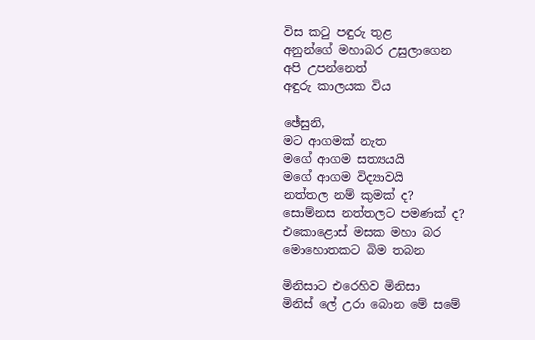විස කටු පඳුරු තුළ
අනුන්ගේ මහාබර උසුලාගෙන
අපි උපන්නෙත්
අඳුරු කාලයක විය

ඡේසුනි,
මට ආගමක් නැත
මගේ ආගම සත්‍යයයි
මගේ ආගම විද්‍යාවයි
නත්තල නම් කුමක් ද?
සොම්නස නත්තලට පමණක් ද?
එකොළොස් මසක මහා බර
මොහොතකට බිම තබන

මිනිසාට එරෙහිව මිනිසා
මිනිස් ලේ උරා බොන මේ සමේ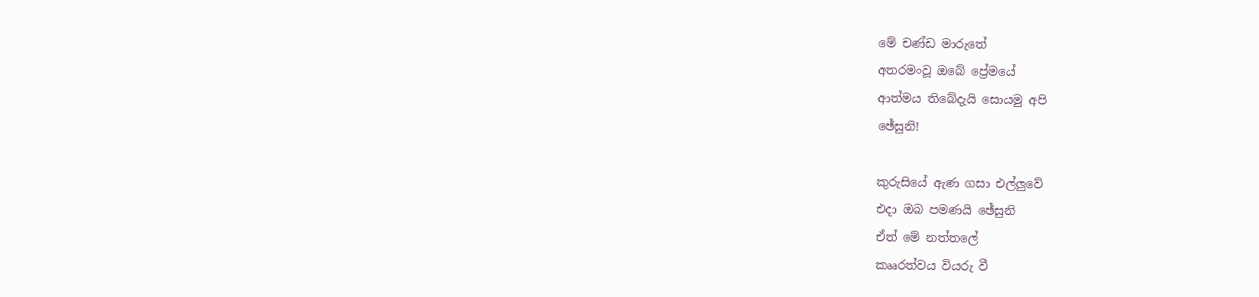මේ චණ්ඩ මාරුතේ
අතරමංවූ ඔබේ ප්‍රේමයේ
ආත්මය තිබේදැයි සොයමු අපි
ඡේසුනි!

කුරුසියේ ඇණ ගසා එල්ලුවේ
එදා ඔබ පමණයි ඡේසුනි
ඒත් මේ නත්තලේ
කෲරත්වය වියරු වී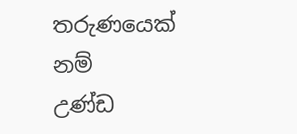තරුණයෙක් නම්
උණ්ඩ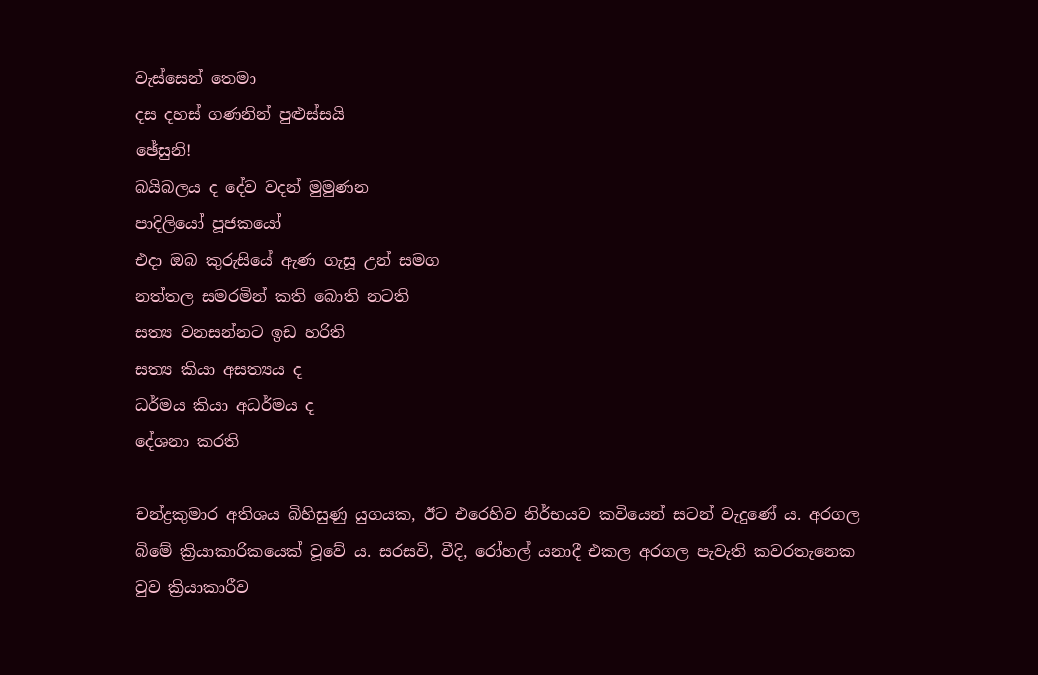වැස්සෙන් තෙමා
දස දහස් ගණනින් පුළුස්සයි
ඡේසුනි!
බයිබලය ද දේව වදන් මුමුණන
පාදිලියෝ පූජකයෝ
එදා ඔබ කුරුසියේ ඇණ ගැසූ උන් සමග
නත්තල සමරමින් කති බොති නටති
සත්‍ය වනසන්නට ඉඩ හරිති
සත්‍ය කියා අසත්‍යය ද
ධර්මය කියා අධර්මය ද
දේශනා කරති

චන්ද්‍රකුමාර අතිශය බිහිසුණු යුගයක, ඊට එරෙහිව නිර්භයව කවියෙන් සටන් වැදුණේ ය. අරගල බිමේ ක්‍රියාකාරිකයෙක් වූවේ ය. සරසවි, වීදි, රෝහල් යනාදී එකල අරගල පැවැති කවරතැනෙක වුව ක්‍රියාකාරීව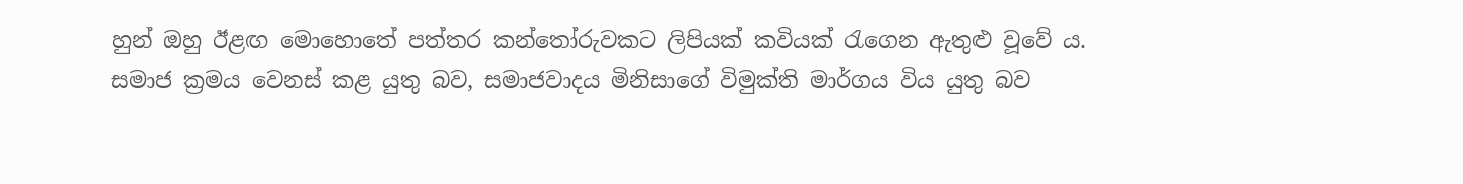හුන් ඔහු ඊළඟ මොහොතේ පත්තර කන්තෝරුවකට ලිපියක් කවියක් රැගෙන ඇතුළු වූවේ ය. සමාජ ක්‍රමය වෙනස් කළ යුතු බව, සමාජවාදය මිනිසාගේ විමුක්ති මාර්ගය විය යුතු බව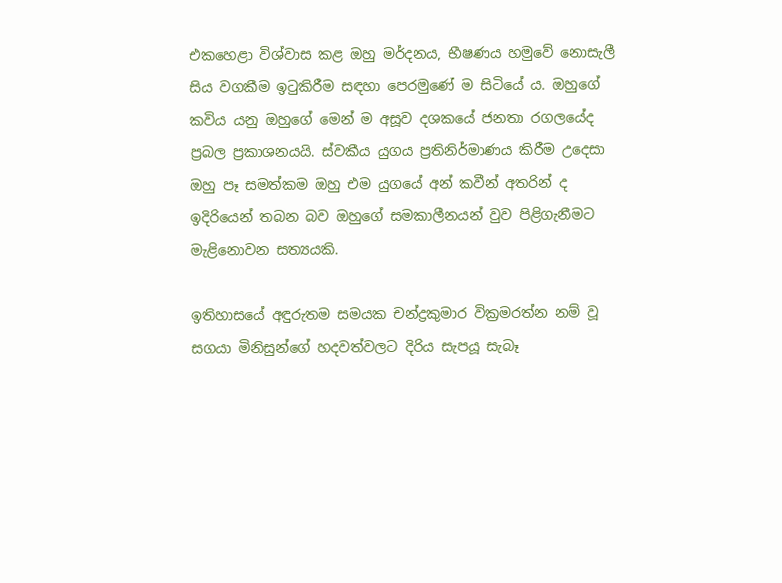එකහෙළා විශ්වාස කළ ඔහු මර්දනය, භීෂණය හමුවේ නොසැලී සිය වගකීම ඉටුකිරීම සඳහා පෙරමුණේ ම සිටියේ ය. ඔහුගේ කවිය යනු ඔහුගේ මෙන් ම අසූව දශකයේ ජනතා රගලයේද ප්‍රබල ප්‍රකාශනයයි. ස්වකීය යුගය ප්‍රතිනිර්මාණය කිරීම උදෙසා ඔහු පෑ සමත්කම ඔහු එම යුගයේ අන් කවීන් අතරින් ද ඉදිරියෙන් තබන බව ඔහුගේ සමකාලීනයන් වුව පිළිගැනීමට මැළිනොවන සත්‍යයකි.

ඉතිහාසයේ අඳුරුතම සමයක චන්ද්‍රකුමාර වික්‍රමරත්න නම් වූ සගයා මිනිසුන්ගේ හදවත්වලට දිරිය සැපයූ සැබෑ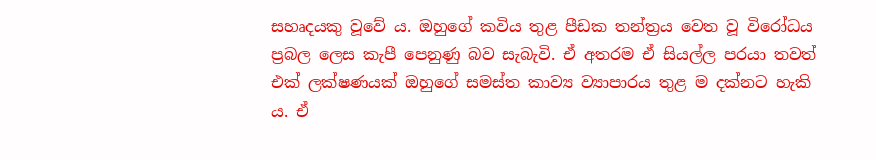සහෘදයකු වූවේ ය. ඔහුගේ කවිය තුළ පීඩක තන්ත්‍රය වෙත වූ විරෝධය ප්‍රබල ලෙස කැපී පෙනුණු බව සැබැවි. ඒ අතරම ඒ සියල්ල පරයා තවත් එක් ලක්ෂණයක් ඔහුගේ සමස්ත කාව්‍ය ව්‍යාපාරය තුළ ම දක්නට හැකි ය. ඒ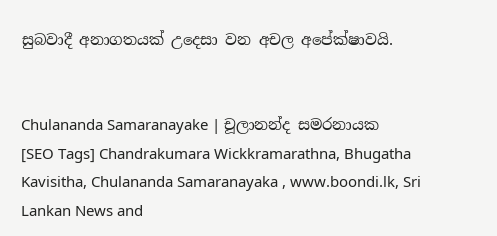සුබවාදී අනාගතයක් උදෙසා වන අචල අපේක්ෂාවයි.


Chulananda Samaranayake | චූලානන්ද සමරනායක
[SEO Tags] Chandrakumara Wickkramarathna, Bhugatha Kavisitha, Chulananda Samaranayaka , www.boondi.lk, Sri Lankan News and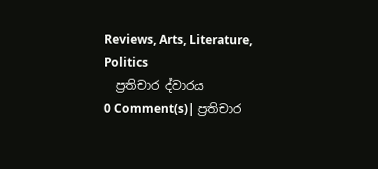Reviews, Arts, Literature, Politics
  ප්‍රතිචාර ද්වාරය
0 Comment(s)| ප්‍රතිචාර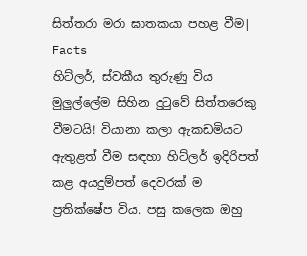සිත්තරා මරා ඝාතකයා පහළ වීම| Facts
හිට්ලර්, ස්වකීය තුරුණු විය මුලුල්ලේම සිහින දුටුවේ සිත්තරෙකු වීමටයි! වියානා කලා ඇකඩමියට ඇතුළත් වීම සඳහා හිට්ලර් ඉදිරිපත් කළ අයදුම්පත් දෙවරක් ම ප්‍රතික්ෂේප විය. පසු කලෙක ඔහු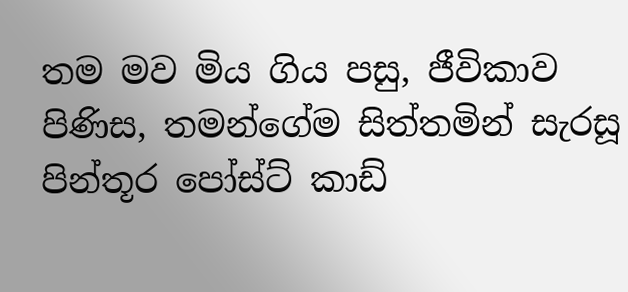තම මව මිය ගිය පසු, ජීවිකාව පිණිස, තමන්ගේම සිත්තමින් සැරසූ පින්තූර පෝස්ට් කාඩ්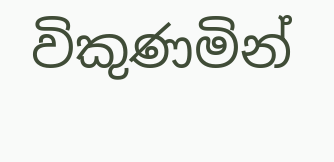විකුණමින්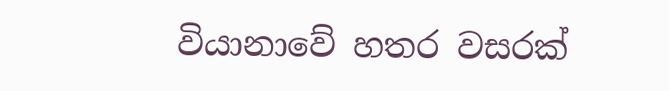වියානාවේ හතර වසරක්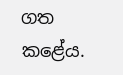ගත කළේය.